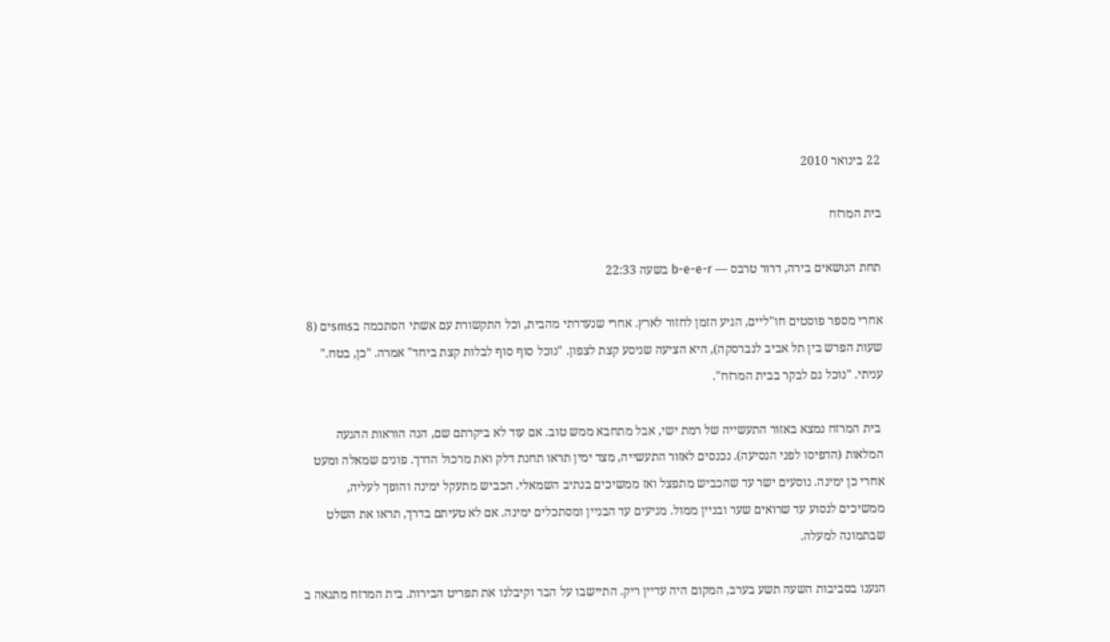22 בינואר 2010

בית המרזח

תחת הנושאים בירה, דרור טרבס — b-e-e-r בשעה 22:33

אחרי מספר פוסטים חו"ליים, הגיע הזמן לחזור לארץ. אחרי שנעדרתי מהבית, וכל התקשורת עם אשתי הסתכמה בsmsים (8 שעות הפרש בין תל אביב לנברסקה), היא הציעה שניסע קצת לצפון. "נוכל סוף סוף לבלות קצת ביחד" אמרה. "כן, בטח." עניתי. "נוכל גם לבקר בבית המרזח".

 בית המרזח נמצא באזור התעשייה של רמת ישי, אבל מתחבא ממש טוב. אם עוד לא ביקרתם שם, הנה הוראות ההגעה המלאות (הדפיסו לפני הנסיעה). נכנסים לאזור התעשייה, מצד ימין תראו תחנת דלק ואת מרכול הדרך. פונים שמאלה ומעט אחרי כן ימינה. נוסעים ישר עד שהכביש מתפצל ואז ממשיכים בנתיב השמאלי. הכביש מתעקל ימינה והופך לעליה, ממשיכים לנסוע עד שרואים שער ובניין ממול. מגיעים עד הבניין ומסתכלים ימינה. אם לא טעיתם בדרך, תראו את השלט שבתמונה למעלה.

הגענו בסביבות השעה תשע בערב, המקום היה עדיין ריק. התיישבו על הבר וקיבלנו את תפריט הבירות. בית המרזח מתגאה ב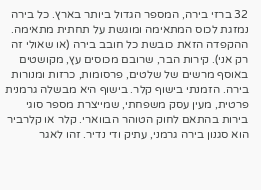32 ברזי בירה, המספר הגדול ביותר בארץ. כל בירה נמזגת לכוס המתאימה ומוגשת על תחתית מתאימה. ההקפדה הזאת כובשת כל חובב בירה (או שאולי זה רק אני). קירות הבר, שרובם מכוסים עץ, מקושטים באוסף מרשים של שלטים, פרסומות, כרזות ומנורות בירה. הזמנתי בישוף קלר. בישוף היא מבשלה גרמנית פרטית, מעין עסק משפחתי, שמייצרת מספר סוגי בירות בהתאם לחוק הטוהר הבווארי. קלר או קלרביר הוא סגנון בירה גרמני, עתיק ודי נדיר. זהו לאגר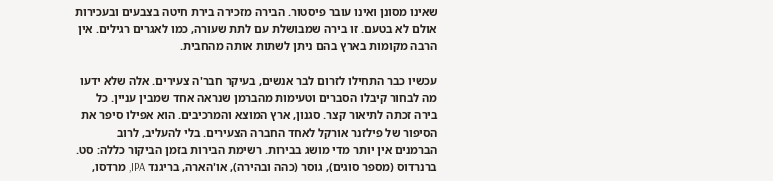שאינו מסונן ואינו עובר פיסטור. הבירה מזכירה בירת חיטה בצבעים ובעכירות אולם לא בטעם. זו בירה שמבושלת עם לתת שעורה, כמו לאגרים רגילים. אין הרבה מקומות בארץ בהם ניתן לשתות אותה מהחבית.

עכשיו כבר התחילו לזרום לבר אנשים, בעיקר חבר'ה צעירים. אלה שלא ידעו מה לבחור קיבלו הסברים וטעימות מהברמן שנראה אחד שמבין עניין. כל בירה זכתה לתיאור קצר. סגנון, ארץ המוצא והמרכיבים. הוא אפילו סיפר את הסיפור של פילזנר אורקל לאחד החברה הצעירים. בלי להעליב, לרוב הברמנים אין יותר מדי מושג בבירות. רשימת הבירות בזמן הביקור כללה: סט. ברנרדוס (מספר סוגים), גוסר (כהה ובהירה), או'הארה, בריגנד IPA, מרדסו,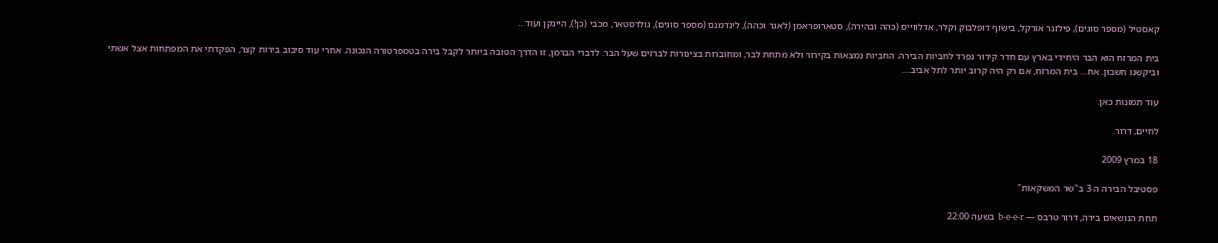קאסטיל (מספר סוגים), פילזנר אורקל, בישוף דופלבוק וקלר, אדלווייס (כהה ובהירה), סטארופראמן (לאגר וכהה), לינדמנס (מספר סוגים), גולדסטאר, מכבי (כן!), היינקן ועוד…

בית המרזח הוא הבר היחידי בארץ עם חדר קירור נפרד לחביות הבירה. החביות נמצאות בקירור ולא מתחת לבר, ומחוברות בצינורות לברזים שעל הבר. לדברי הברמן, זו הדרך הטובה ביותר לקבל בירה בטמפרטורה הנכונה. אחרי עוד סיבוב בירות קצר, הפקדתי את המפתחות אצל אשתי וביקשנו חשבון. אח… בית המרזח, אם רק היה קרוב יותר לתל אביב….

עוד תמונות כאן.

לחיים, דרור.

18 במרץ 2009

פסטיבל הבירה ה 3 ב"שר המשקאות"

תחת הנושאים בירה, דרור טרבס — b-e-e-r בשעה 22:00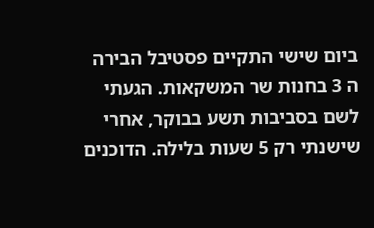ביום שישי התקיים פסטיבל הבירה ה 3 בחנות שר המשקאות. הגעתי לשם בסביבות תשע בבוקר, אחרי שישנתי רק 5 שעות בלילה. הדוכנים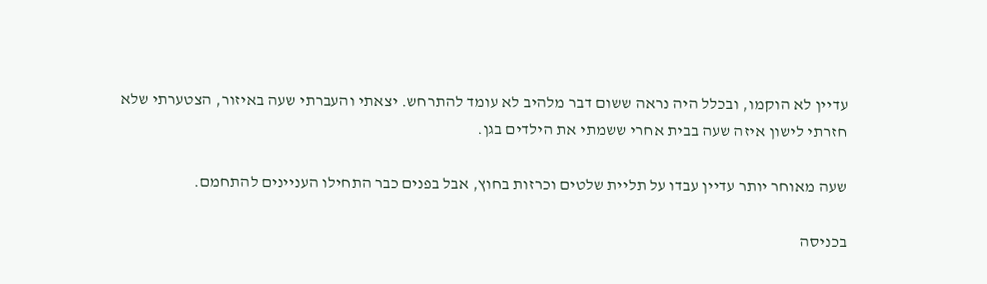עדיין לא הוקמו, ובכלל היה נראה ששום דבר מלהיב לא עומד להתרחש. יצאתי והעברתי שעה באיזור, הצטערתי שלא חזרתי לישון איזה שעה בבית אחרי ששמתי את הילדים בגן.

שעה מאוחר יותר עדיין עבדו על תליית שלטים וכרזות בחוץ, אבל בפנים כבר התחילו העניינים להתחמם.

בכניסה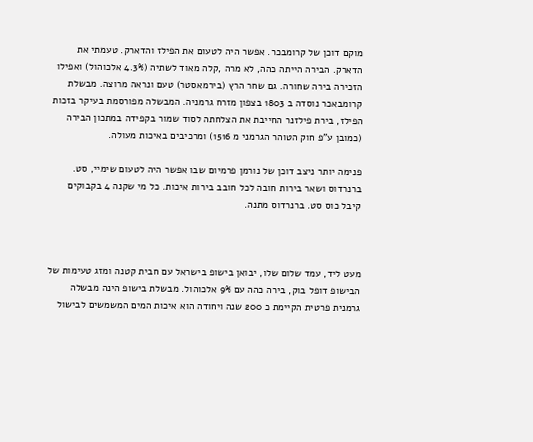מוקם דוכן של קרומבכר. אפשר היה לטעום את הפילז והדארק. טעמתי את הדארק. הבירה הייתה כהה, לא מרה ,קלה מאוד לשתיה (4.3% אלכוהול) ואפילו הזכירה בירה שחורה. גם שחר הרץ (בירמאסטר) טעם ונראה מרוצה. מבשלת קרומבאכר נוסדה ב 1803 בצפון מזרח גרמניה. המבשלה מפורסמת בעיקר בזכות הפילז, בירת פילזנר החייבת את הצלחתה לסוד שמור בקפידה במתכון הבירה (כמובן ע"פ חוק הטוהר הגרמני מ 1516) ומרכיבים באיכות מעולה.

פנימה יותר ניצב דוכן של נורמן פרמיום שבו אפשר היה לטעום שימיי, סט. ברנרדוס ושאר בירות חובה לכל חובב בירות איכות. כל מי שקנה 4 בקבוקים קיבל כוס סט. ברנרדוס מתנה.



מעט ליד, עמד שלום שלו, יבואן בישופ בישראל עם חבית קטנה ומזג טעימות של הבישופ דופל בוק, בירה כהה עם 9% אלכוהול. מבשלת בישופ הינה מבשלה גרמנית פרטית הקיימת כ 200 שנה ויחודה הוא איכות המים המשמשים לבישול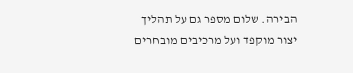הבירה. שלום מספר גם על תהליך יצור מוקפד ועל מרכיבים מובחרים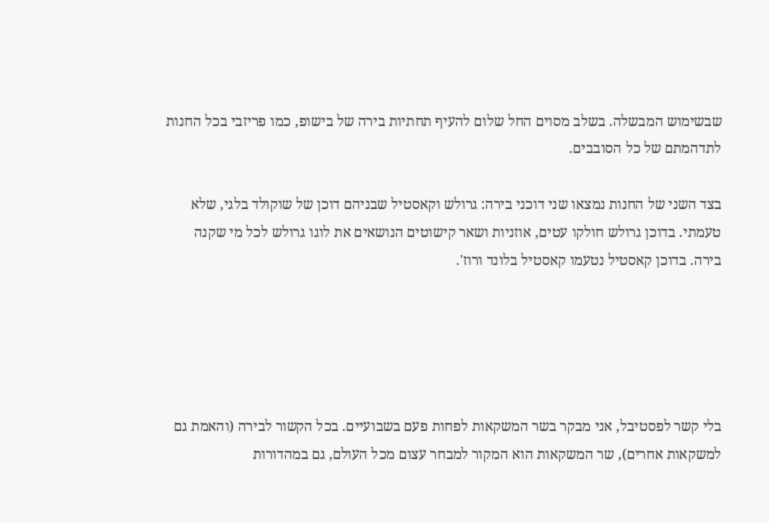שבשימוש המבשלה. בשלב מסוים החל שלום להעיף תחתיות בירה של בישופ, כמו פריזבי בכל החנות לתדהמתם של כל הסובבים.

בצד השני של החנות נמצאו שני דוכני בירה: גרולש וקאסטיל שבניהם דוכן של שוקולד בלגי, שלא טעמתי. בדוכן גרולש חולקו עטים, אוזניות ושאר קישוטים הנושאים את לוגו גרולש לכל מי שקנה בירה. בדוכן קאסטיל נטעמו קאסטיל בלונד ורוז'.





בלי קשר לפסטיבל, אני מבקר בשר המשקאות לפחות פעם בשבועיים. בכל הקשור לבירה (והאמת גם למשקאות אחרים), שר המשקאות הוא המקור למבחר עצום מכל העולם, גם במהדורות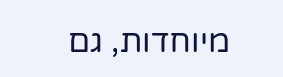מיוחדות, גם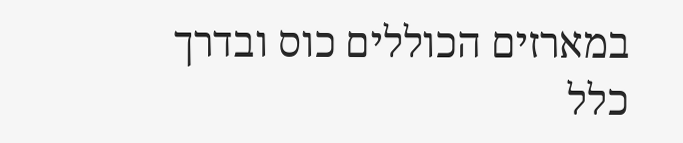במארזים הכוללים כוס ובדרך כלל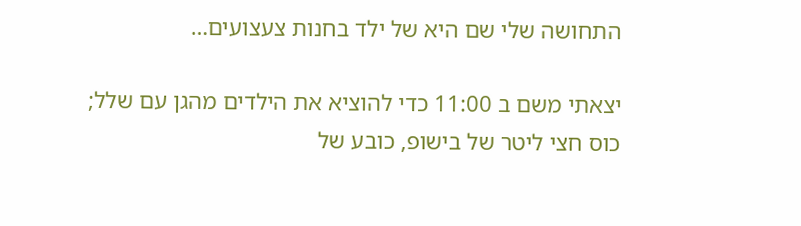התחושה שלי שם היא של ילד בחנות צעצועים…

יצאתי משם ב 11:00 כדי להוציא את הילדים מהגן עם שלל; כוס חצי ליטר של בישופ, כובע של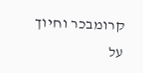קרומבכר וחיוך על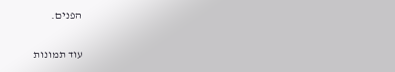הפנים.

עוד תמונות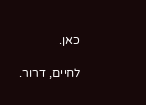כאן.

לחיים, דרור.